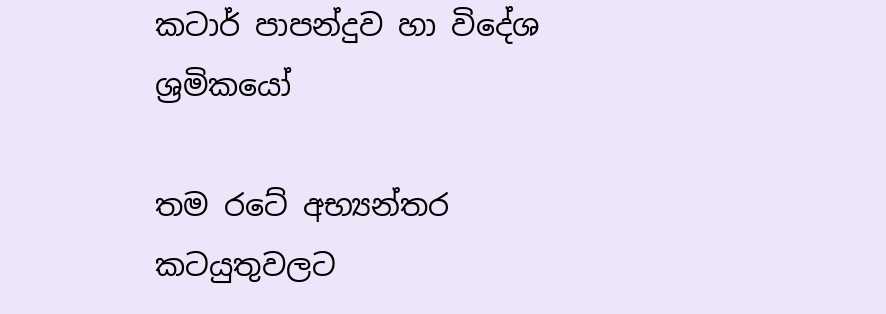කටාර් පාපන්දුව හා විදේශ ශ්‍රමිකයෝ

තම රටේ අභ්‍යන්තර කටයුතුවලට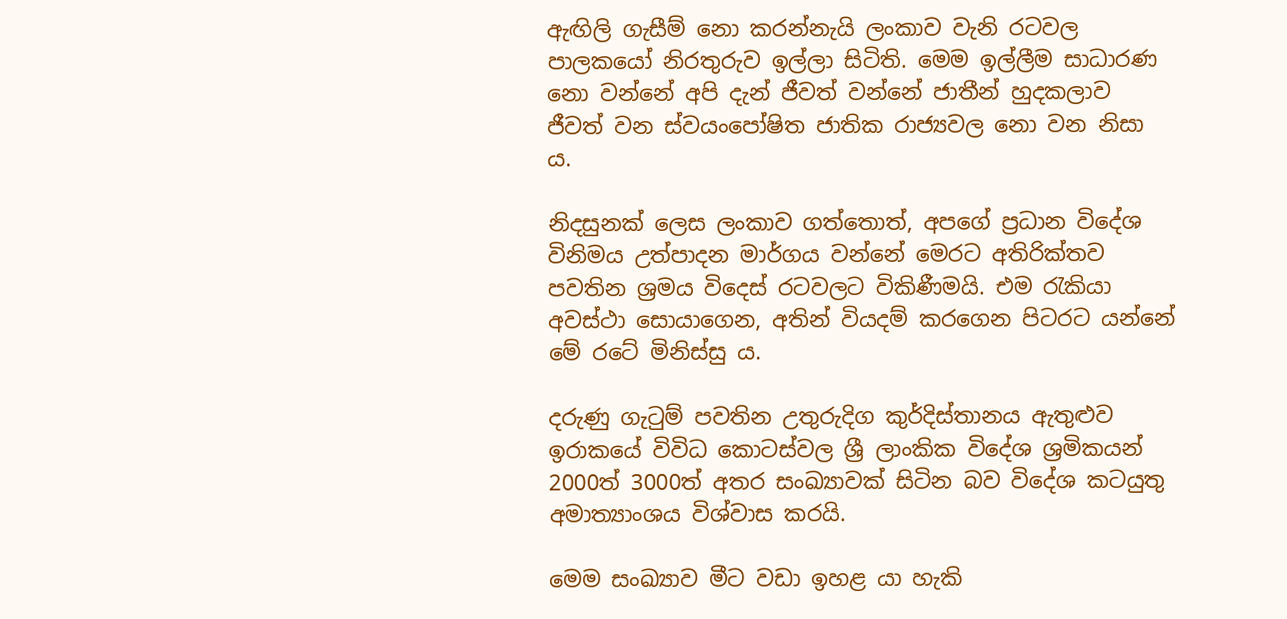ඇඟිලි ගැසීම් නො කරන්නැයි ලංකාව වැනි රටවල පාලකයෝ නිරතුරුව ඉල්ලා සිටිති. මෙම ඉල්ලීම සාධාරණ නො වන්නේ අපි දැන් ජීවත් වන්නේ ජාතීන් හුදකලාව ජීවත් වන ස්වයංපෝෂිත ජාතික රාජ්‍යවල නො වන නිසා ය.

නිදසුනක් ලෙස ලංකාව ගත්තොත්, අපගේ ප්‍රධාන විදේශ විනිමය උත්පාදන මාර්ගය වන්නේ මෙරට අතිරික්තව පවතින ශ්‍රමය විදෙස් රටවලට විකිණීමයි. එම රැකියා අවස්ථා සොයාගෙන, අතින් වියදම් කරගෙන පිටරට යන්නේ මේ රටේ මිනිස්සු ය.

දරුණු ගැටුම් පවතින උතුරුදිග කුර්දිස්තානය ඇතුළුව ඉරාකයේ විවිධ කොටස්වල ශ්‍රී ලාංකික විදේශ ශ්‍රමිකයන් 2000ත් 3000ත් අතර සංඛ්‍යාවක් සිටින බව විදේශ කටයුතු අමාත්‍යාංශය විශ්වාස කරයි.

මෙම සංඛ්‍යාව මීට වඩා ඉහළ යා හැකි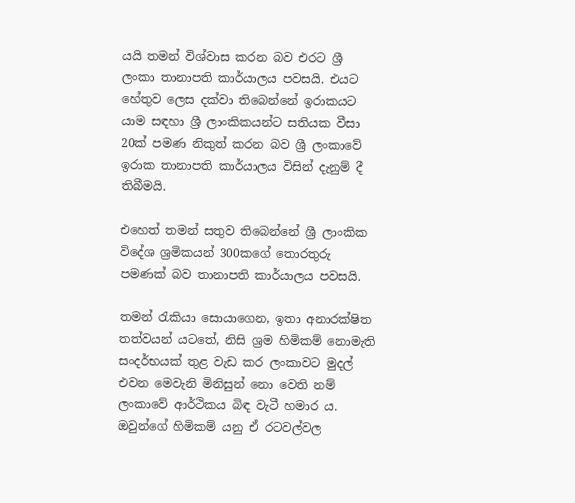යයි තමන් විශ්වාස කරන බව එරට ශ්‍රී ලංකා තානාපති කාර්යාලය පවසයි. එයට හේතුව ලෙස දක්වා තිබෙන්නේ ඉරාකයට යාම සඳහා ශ්‍රී ලාංකිකයන්ට සතියක වීසා 20ක් පමණ නිකුත් කරන බව ශ්‍රී ලංකාවේ ඉරාක තානාපති කාර්යාලය විසින් දැනුම් දී තිබීමයි.

එහෙත් තමන් සතුව තිබෙන්නේ ශ්‍රී ලාංකික විදේශ ශ්‍රමිකයන් 300කගේ තොරතුරු පමණක් බව තානාපති කාර්යාලය පවසයි.

තමන් රැකියා සොයාගෙන, ඉතා අනාරක්ෂිත තත්වයන් යටතේ, නිසි ශ්‍රම හිමිකම් නොමැති සංදර්භයක් තුළ වැඩ කර ලංකාවට මුදල් එවන මෙවැනි මිනිසුන් නො වෙති නම් ලංකාවේ ආර්ථිකය බිඳ වැටී හමාර ය. ඔවුන්ගේ හිමිකම් යනු ඒ රටවල්වල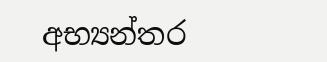අභ්‍යන්තර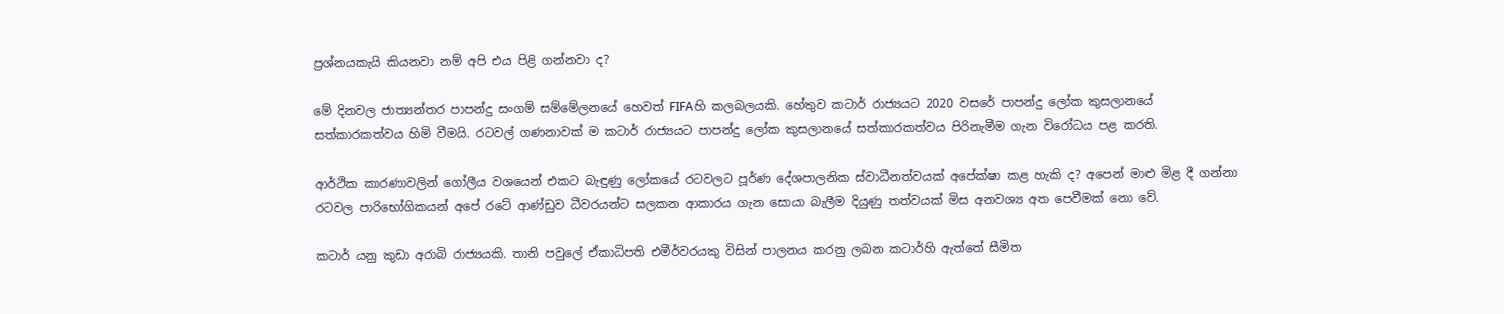ප්‍රශ්නයකැයි කියනවා නම් අපි එය පිළි ගන්නවා ද?

මේ දිනවල ජාත්‍යන්තර පාපන්දු සංගම් සම්මේලනයේ හෙවත් FIFAහි කලබලයකි. හේතුව කටාර් රාජ්‍යයට 2020 වසරේ පාපන්දු ලෝක කුසලානයේ සත්කාරකත්වය හිමි වීමයි. රටවල් ගණනාවක් ම කටාර් රාජ්‍යයට පාපන්දු ලෝක කුසලානයේ සත්කාරකත්වය පිරිනැමීම ගැන විරෝධය පළ කරති.

ආර්ථික කාරණාවලින් ගෝලීය වශයෙන් එකට බැඳුණු ලෝකයේ රටවලට පූර්ණ දේශපාලනික ස්වාධීනත්වයක් අපේක්ෂා කළ හැකි ද? අපෙන් මාළු මිළ දී ගන්නා රටවල පාරිභෝගිකයන් අපේ රටේ ආණ්ඩුව ධීවරයන්ට සලකන ආකාරය ගැන සොයා බැලීම දියුණු තත්වයක් මිස අනවශ්‍ය අත පෙවීමක් නො වේ.

කටාර් යනු කුඩා අරාබි රාජ්‍යයකි. තානි පවුලේ ඒකාධිපති එමීර්වරයකු විසින් පාලනය කරනු ලබන කටාර්හි ඇත්තේ සීමිත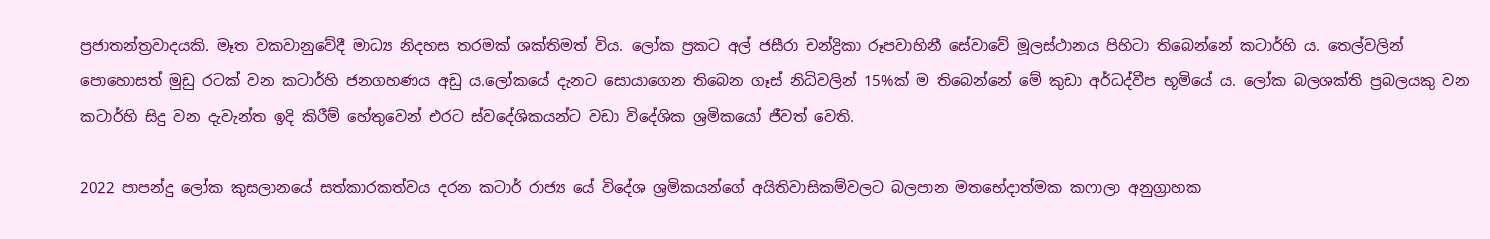ප්‍රජාතන්ත්‍රවාදයකි. මෑත වකවානුවේදී මාධ්‍ය නිදහස තරමක් ශක්තිමත් විය. ලෝක ප්‍රකට අල් ජසීරා චන්ද්‍රිකා රූපවාහිනී සේවාවේ මූලස්ථානය පිහිටා තිබෙන්නේ කටාර්හි ය. තෙල්වලින් පොහොසත් මුඩු රටක් වන කටාර්හි ජනගහණය අඩු ය.ලෝකයේ දැනට සොයාගෙන තිබෙන ගෑස් නිධිවලින් 15%ක් ම තිබෙන්නේ මේ කුඩා අර්ධද්වීප භූමියේ ය. ලෝක බලශක්ති ප්‍රබලයකු වන කටාර්හි සිදු වන දැවැන්ත ඉදි කිරීම් හේතුවෙන් එරට ස්වදේශිකයන්ට වඩා විදේශික ශ්‍රමිකයෝ ජීවත් වෙති.

2022 පාපන්දු ලෝක කුසලානයේ සත්කාරකත්වය දරන කටාර් රාජ්‍ය යේ විදේශ ශ්‍රමිකයන්ගේ අයිතිවාසිකම්වලට බලපාන මතභේදාත්මක කෆාලා අනුග්‍රාහක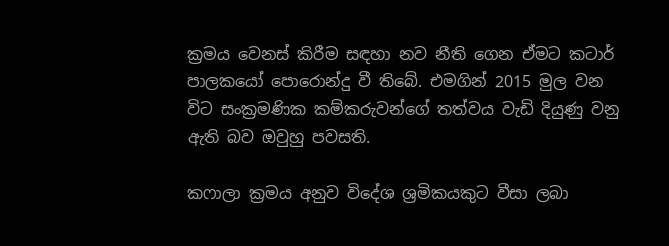ක්‍රමය වෙනස් කිරීම සඳහා නව නීති ගෙන ඒමට කටාර් පාලකයෝ පොරොන්දු වී තිබේ. එමගින් 2015 මුල වන විට සංක්‍රමණික කම්කරුවන්ගේ තත්වය වැඩි දියුණු වනු ඇති බව ඔවුහු පවසති.

කෆාලා ක්‍රමය අනුව විදේශ ශ්‍රමිකයකුට වීසා ලබා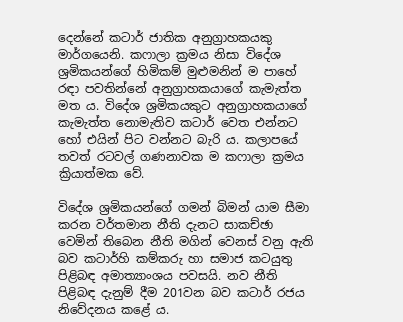දෙන්නේ කටාර් ජාතික අනුග්‍රාහකයකු මාර්ගයෙනි. කෆාලා ක්‍රමය නිසා විදේශ ශ්‍රමිකයන්ගේ හිමිකම් මුළුමනින් ම පාහේ රඳා පවතින්නේ අනුග්‍රාහකයාගේ කැමැත්ත මත ය. විදේශ ශ්‍රමිකයකුට අනුග්‍රාහකයාගේ කැමැත්ත නොමැතිව කටාර් වෙත එන්නට හෝ එයින් පිට වන්නට බැරි ය. කලාපයේ තවත් රටවල් ගණනාවක ම කෆාලා ක්‍රමය ක්‍රියාත්මක වේ.

විදේශ ශ්‍රමිකයන්ගේ ගමන් බිමන් යාම සීමා කරන වර්තමාන නීති දැනට සාකච්ඡා වෙමින් තිබෙන නීති මගින් වෙනස් වනු ඇති බව කටාර්හි කම්කරු හා සමාජ කටයුතු පිළිබඳ අමාත්‍යාංශය පවසයි. නව නීති පිළිබඳ දැනුම් දීම 201වන බව කටාර් රජය නිවේදනය කළේ ය.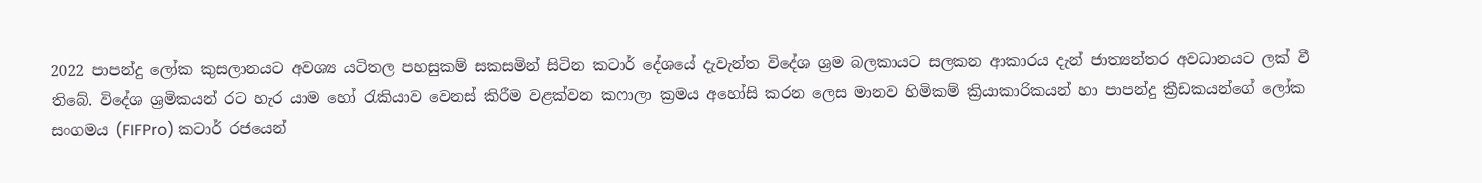2022 පාපන්දු ලෝක කුසලානයට අවශ්‍ය යටිතල පහසුකම් සකසමින් සිටින කටාර් දේශයේ දැවැන්ත විදේශ ශ්‍රම බලකායට සලකන ආකාරය දැන් ජාත්‍යන්තර අවධානයට ලක් වී තිබේ. විදේශ ශ්‍රමිකයන් රට හැර යාම හෝ රැකියාව වෙනස් කිරීම වළක්වන කෆාලා ක්‍රමය අහෝසි කරන ලෙස මානව හිමිකම් ක්‍රියාකාරිකයන් හා පාපන්දු ක්‍රීඩකයන්ගේ ලෝක සංගමය (FIFPro) කටාර් රජයෙන්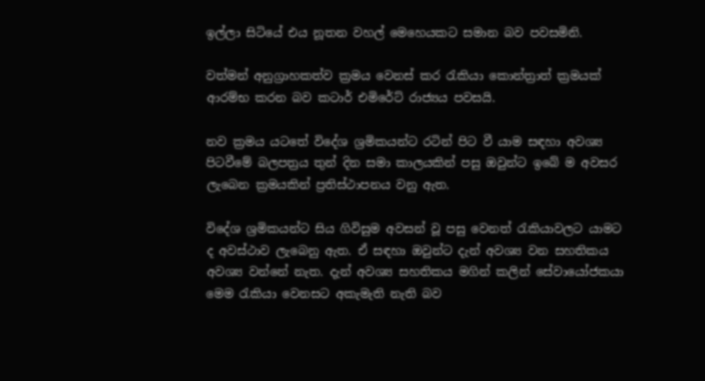ඉල්ලා සිටියේ එය නූතන වහල් මෙහෙයකට සමාන බව පවසමිනි.

වත්මන් අනුග්‍රාහකත්ව ක්‍රමය වෙනස් කර රැකියා කොන්ත්‍රාත් ක්‍රමයක් ආරම්භ කරන බව කටාර් එමිරේට් රාජ්‍යය පවසයි.

නව ක්‍රමය යටතේ විදේශ ශ්‍රමිකයන්ට රටින් පිට වී යාම සඳහා අවශ්‍ය පිටවීමේ බලපත්‍රය තුන් දින සමා කාලයකින් පසු ඔවුන්ට ඉබේ ම අවසර ලැබෙන ක්‍රමයකින් ප්‍රතිස්ථාපනය වනු ඇත.

විදේශ ශ්‍රමිකයන්ට සිය ගිවිසුම අවසන් වූ පසු වෙනත් රැකියාවලට යාමට ද අවස්ථාව ලැබෙනු ඇත. ඒ සඳහා ඔවුන්ට දැන් අවශ්‍ය වන සහතිකය අවශ්‍ය වන්නේ නැත. දැන් අවශ්‍ය සහතිකය මගින් කලින් සේවායෝජකයා මෙම රැකියා වෙනසට අකැමැති නැති බව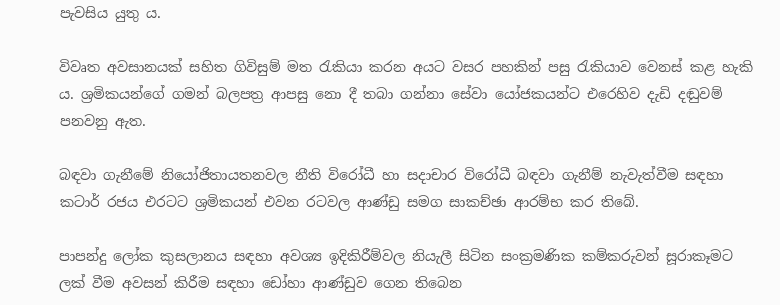පැවසිය යුතු ය.

විවෘත අවසානයක් සහිත ගිවිසුම් මත රැකියා කරන අයට වසර පහකින් පසු රැකියාව වෙනස් කළ හැකි ය. ශ්‍රමිකයන්ගේ ගමන් බලපත්‍ර ආපසු නො දී තබා ගන්නා සේවා යෝජකයන්ට එරෙහිව දැඩි දඬුවම් පනවනු ඇත.

බඳවා ගැනීමේ නියෝජිතායතනවල නීති විරෝධී හා සදාචාර විරෝධී බඳවා ගැනීම් නැවැත්වීම සඳහා කටාර් රජය එරටට ශ්‍රමිකයන් එවන රටවල ආණ්ඩු සමග සාකච්ඡා ආරම්භ කර තිබේ.

පාපන්දු ලෝක කුසලානය සඳහා අවශ්‍ය ඉදිකිරීම්වල නියැලී සිටින සංක්‍රමණික කම්කරුවන් සූරාකෑමට ලක් වීම අවසන් කිරීම සඳහා ඩෝහා ආණ්ඩුව ගෙන තිබෙන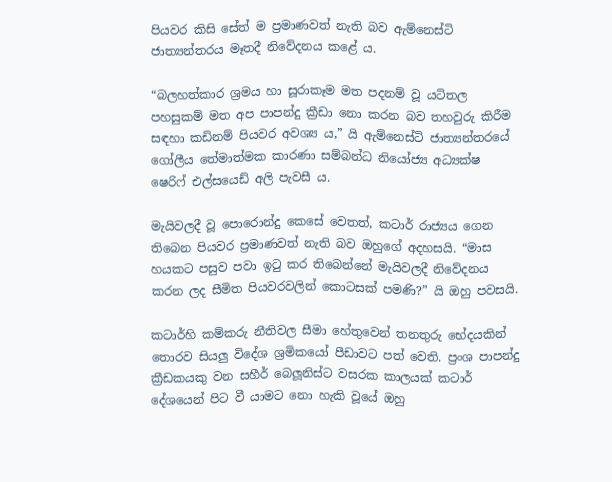පියවර කිසි සේත් ම ප්‍රමාණවත් නැති බව ඇම්නෙස්ටි ජාත්‍යන්තරය මෑතදී නිවේදනය කළේ ය.

“බලහත්කාර ශ්‍රමය හා සූරාකෑම මත පදනම් වූ යටිතල පහසුකම් මත අප පාපන්දු ක්‍රීඩා නො කරන බව තහවුරු කිරීම සඳහා කඩිනම් පියවර අවශ්‍ය ය,” යි ඇම්නෙස්ටි ජාත්‍යන්තරයේ ගෝලීය තේමාත්මක කාරණා සම්බන්ධ නියෝජ්‍ය අධ්‍යක්ෂ ෂෙරිෆ් එල්සයෙඩ් අලි පැවසී ය.

මැයිවලදී වූ පොරොන්දු කෙසේ වෙතත්, කටාර් රාජ්‍යය ගෙන තිබෙන පියවර ප්‍රමාණවත් නැති බව ඔහුගේ අදහසයි. “මාස හයකට පසුව පවා ඉටු කර තිබෙන්නේ මැයිවලදී නිවේදනය කරන ලද සීමිත පියවරවලින් කොටසක් පමණි?” යි ඔහු පවසයි.

කටාර්හි කම්කරු නීතිවල සීමා හේතුවෙන් තනතුරු භේදයකින් තොරව සියලු විදේශ ශ්‍රමිකයෝ පීඩාවට පත් වෙති. ප්‍රංශ පාපන්දු ක්‍රීඩකයකු වන සහීර් බෙලූනිස්ට වසරක කාලයක් කටාර් දේශයෙන් පිට වී යාමට නො හැකි වූයේ ඔහු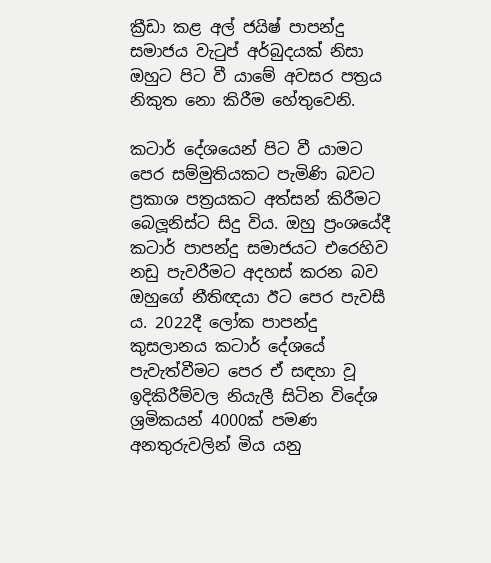ක්‍රීඩා කළ අල් ජයිෂ් පාපන්දු සමාජය වැටුප් අර්බුදයක් නිසා ඔහුට පිට වී යාමේ අවසර පත්‍රය නිකුත නො කිරීම හේතුවෙනි.

කටාර් දේශයෙන් පිට වී යාමට පෙර සම්මුතියකට පැමිණි බවට ප්‍රකාශ පත්‍රයකට අත්සන් කිරීමට බෙලූනිස්ට සිදු විය. ඔහු ප්‍රංශයේදී කටාර් පාපන්දු සමාජයට එරෙහිව නඩු පැවරීමට අදහස් කරන බව ඔහුගේ නීතිඥයා ඊට පෙර පැවසී ය. 2022දී ලෝක පාපන්දු කුසලානය කටාර් දේශයේ පැවැත්වීමට පෙර ඒ සඳහා වූ ඉදිකිරීම්වල නියැලී සිටින විදේශ ශ්‍රමිකයන් 4000ක් පමණ අනතුරුවලින් මිය යනු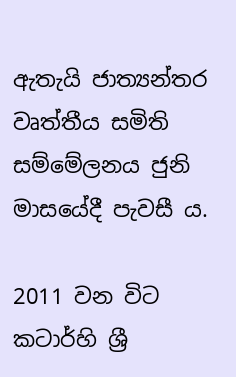ඇතැයි ජාත්‍යන්තර වෘත්තීය සමිති සම්මේලනය ජුනි මාසයේදී පැවසී ය.

2011 වන විට කටාර්හි ශ්‍රී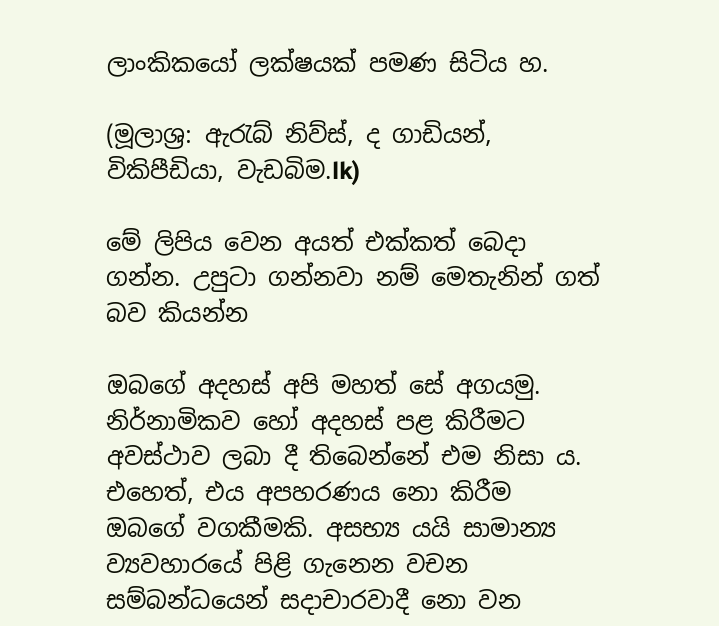ලාංකිකයෝ ලක්ෂයක් පමණ සිටිය හ.

(මූලාශ්‍ර: ඇරැබ් නිව්ස්, ද ගාඩියන්, විකිපීඩියා, වැඩබිම.lk)

මේ ලිපිය වෙන අයත් එක්කත් බෙදා ගන්න. උපුටා ගන්නවා නම් ‍මෙතැනින් ගත් බව කියන්න

ඔබගේ අදහස් අපි මහත් සේ අගයමු. නිර්නාමිකව හෝ අදහස් පළ කිරීමට අවස්ථාව ලබා දී තිබෙන්නේ එම නිසා ය. එහෙත්, එය අපහරණය නො කිරීම ඔබ‍ගේ වගකීමකි. අසභ්‍ය යයි සාමාන්‍ය ව්‍යවහාරයේ පිළි ගැනෙන වචන සම්බන්ධයෙන් සදාචාරවාදී නො වන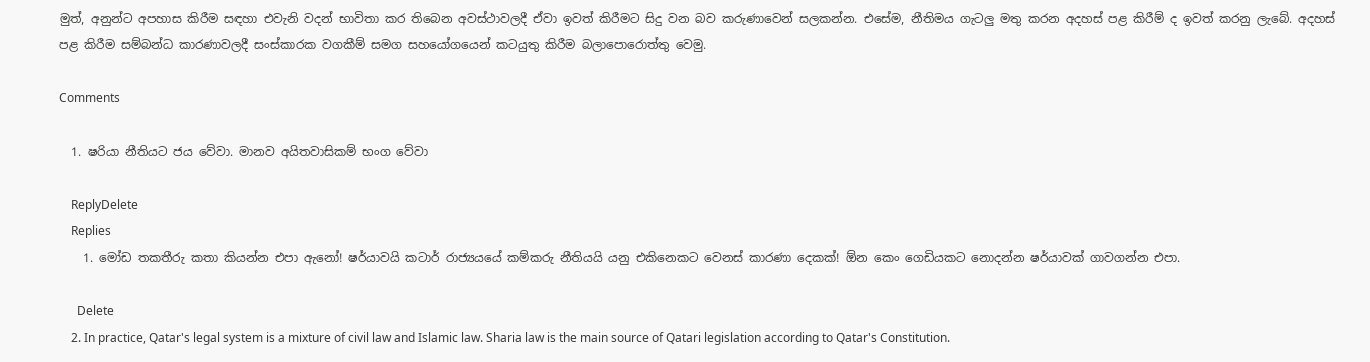මුත්, අනුන්ට අපහාස කිරීම සඳහා එවැනි වදන් භාවිතා කර තිබෙන අවස්ථාවලදී ඒවා ඉවත් කිරීමට සිදු වන බව කරුණාවෙන් සලකන්න. එසේම, නීතිමය ගැටලු මතු කරන අදහස් පළ කිරීම් ද ඉවත් කරනු ලැබේ. අදහස් පළ කිරීම සම්බන්ධ කාරණාවලදී සංස්කාරක වගකීම් සමග සහයෝගයෙන් කටයුතු කිරීම බලාපොරොත්තු වෙමු.

Comments

  1. ෂරියා නීතියට ජය වේවා. මානව අයිතවාසිකම් භංග වේවා

    ReplyDelete
    Replies
    1. මෝඩ තකතීරු කතා කියන්න එපා ඇනෝ! ෂර්යාවයි කටාර් රාජ්‍යයයේ කම්කරු නීතියයි යනු එකිනෙකට වෙනස් කාරණා දෙකක්! ඕන කෙං ගෙඩියකට නොදන්න ෂර්යාවක් ගාවගන්න එපා.

      Delete
    2. In practice, Qatar's legal system is a mixture of civil law and Islamic law. Sharia law is the main source of Qatari legislation according to Qatar's Constitution.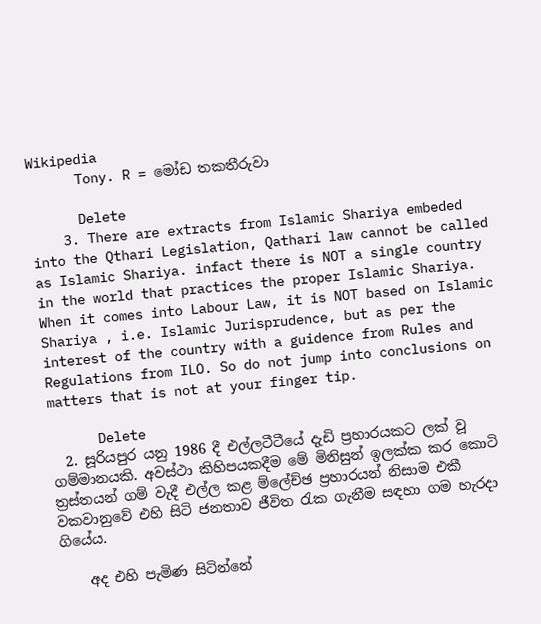Wikipedia
      Tony. R = මෝඩ තකතීරුවා

      Delete
    3. There are extracts from Islamic Shariya embeded into the Qthari Legislation, Qathari law cannot be called as Islamic Shariya. infact there is NOT a single country in the world that practices the proper Islamic Shariya. When it comes into Labour Law, it is NOT based on Islamic Shariya , i.e. Islamic Jurisprudence, but as per the interest of the country with a guidence from Rules and Regulations from ILO. So do not jump into conclusions on matters that is not at your finger tip.

      Delete
  2. සූරියපුර යනු 1986 දී එල්ලටීටීයේ දැඩි ප්‍රහාරයකට ලක්‌ වූ ගම්මානයකි. අවස්‌ථා කිහිපයකදීම මේ මිනිසුන් ඉලක්‌ක කර කොටි ත්‍රස්‌තයන් ගම් වැදී එල්ල කළ ම්ලේච්ඡ ප්‍රහාරයන් නිසාම එකී වකවානුවේ එහි සිටි ජනතාව ජීවිත රැක ගැනීම සඳහා ගම හැරදා ගියේය.

    අද එහි පැමිණ සිටින්නේ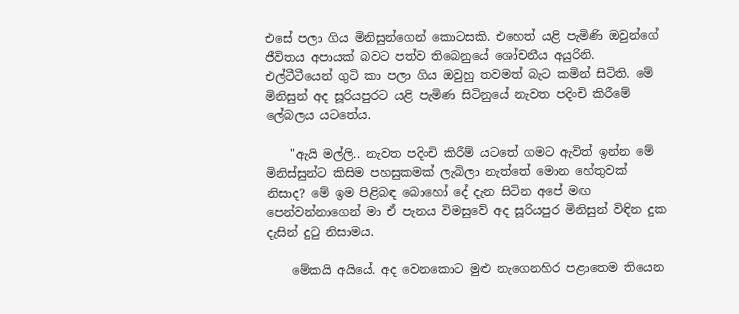එසේ පලා ගිය මිනිසුන්ගෙන් කොටසකි. එහෙත් යළි පැමිණි ඔවුන්ගේ ජීවිතය අපායක්‌ බවට පත්ව තිබෙනුයේ ශෝචනීය අයුරිනි. එල්ටීටීයෙන් ගුටි කා පලා ගිය ඔවුහු තවමත් බැට කමින් සිටිති. මේ මිනිසුන් අද සූරියපුරට යළි පැමිණ සිටිනුයේ නැවත පදිංචි කිරීමේ ලේබලය යටතේය.

    "ඇයි මල්ලි.. නැවත පදිංචි කිරීම් යටතේ ගමට ඇවිත් ඉන්න මේ මිනිස්‌සුන්ට කිසිම පහසුකමක්‌ ලැබිලා නැත්තේ මොන හේතුවක්‌ නිසාද? මේ ඉම පිළිබඳ බොහෝ දේ දැන සිටින අපේ මඟ පෙන්වන්නාගෙන් මා ඒ පැනය විමසුවේ අද සූරියපුර මිනිසුන් විඳින දුක දැසින් දුටු නිසාමය.

    මේකයි අයියේ. අද වෙනකොට මුළු නැගෙනහිර පළාතෙම තියෙන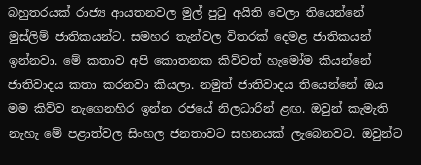බහුතරයක්‌ රාජ්‍ය ආයතනවල මුල් පුටු අයිති වෙලා තියෙන්නේ මුස්‌ලිම් ජාතිකයන්ට. සමහර තැන්වල විතරක්‌ දෙමළ ජාතිකයන් ඉන්නවා. මේ කතාව අපි කොතනක කිව්වත් හැමෝම කියන්නේ ජාතිවාදය කතා කරනවා කියලා. නමුත් ජාතිවාදය තියෙන්නේ ඔය මම කිව්ව නැගෙනහිර ඉන්න රජයේ නිලධාරින් ළඟ. ඔවුන් කැමැති නැහැ මේ පළාත්වල සිංහල ජනතාවට සහනයක්‌ ලැබෙනවට. ඔවුන්ට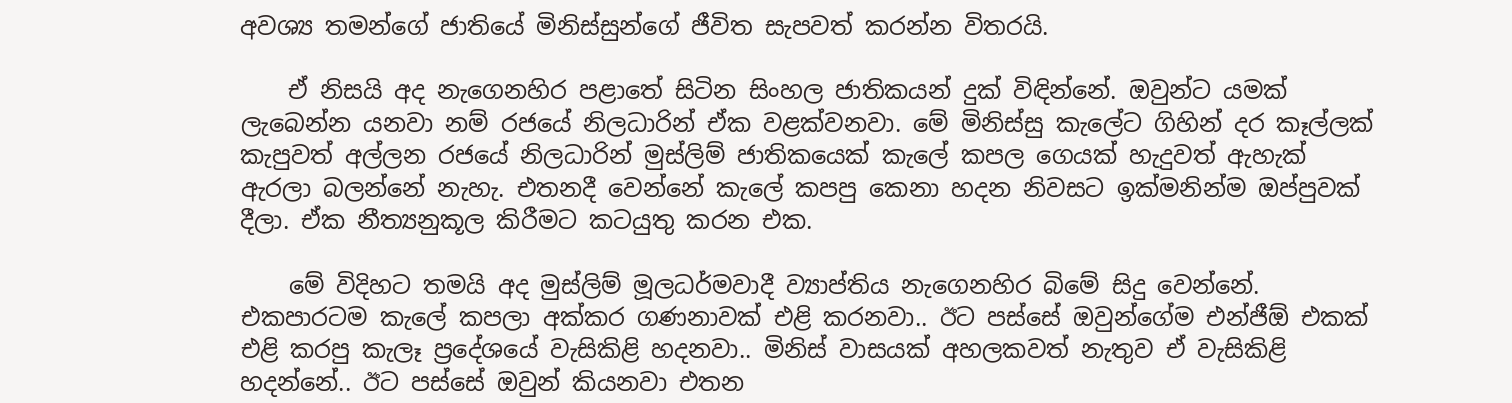අවශ්‍ය තමන්ගේ ජාතියේ මිනිස්‌සුන්ගේ ජීවිත සැපවත් කරන්න විතරයි.

    ඒ නිසයි අද නැගෙනහිර පළාතේ සිටින සිංහල ජාතිකයන් දුක්‌ විඳින්නේ. ඔවුන්ට යමක්‌ ලැබෙන්න යනවා නම් රජයේ නිලධාරින් ඒක වළක්‌වනවා. මේ මිනිස්‌සු කැලේට ගිහින් දර කෑල්ලක්‌ කැපුවත් අල්ලන රජයේ නිලධාරින් මුස්‌ලිම් ජාතිකයෙක්‌ කැලේ කපල ගෙයක්‌ හැදුවත් ඇහැක්‌ ඇරලා බලන්නේ නැහැ. එතනදී වෙන්නේ කැලේ කපපු කෙනා හදන නිවසට ඉක්‌මනින්ම ඔප්පුවක්‌ දීලා. ඒක නීත්‍යනුකූල කිරීමට කටයුතු කරන එක.

    මේ විදිහට තමයි අද මුස්‌ලිම් මූලධර්මවාදී ව්‍යාප්තිය නැගෙනහිර බිමේ සිදු වෙන්නේ. එකපාරටම කැලේ කපලා අක්‌කර ගණනාවක්‌ එළි කරනවා.. ඊට පස්‌සේ ඔවුන්ගේම එන්ජීඕ එකක්‌ එළි කරපු කැලෑ ප්‍රදේශයේ වැසිකිළි හදනවා.. මිනිස්‌ වාසයක්‌ අහලකවත් නැතුව ඒ වැසිකිළි හදන්නේ.. ඊට පස්‌සේ ඔවුන් කියනවා එතන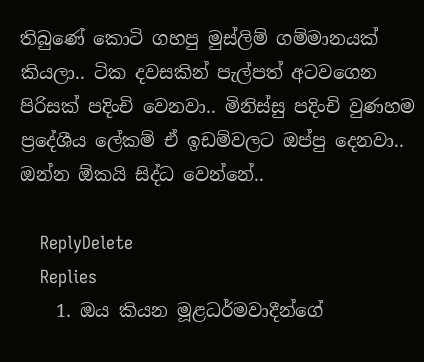තිබුණේ කොටි ගහපු මුස්‌ලිම් ගම්මානයක්‌ කියලා.. ටික දවසකින් පැල්පත් අටවගෙන පිරිසක්‌ පදිංචි වෙනවා.. මිනිස්‌සු පදිංචි වුණහම ප්‍රදේශීය ලේකම් ඒ ඉඩම්වලට ඔප්පු දෙනවා.. ඔන්න ඕකයි සිද්ධ වෙන්නේ..

    ReplyDelete
    Replies
    1. ඔය කියන මූළධර්මවාදීන්ගේ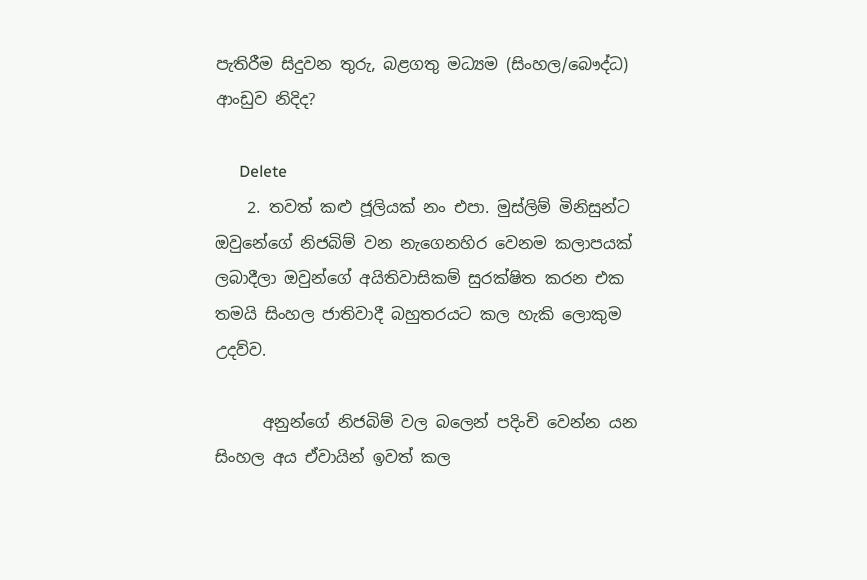පැතිරීම සිදුවන තුරු, බළගතු මධ්‍යම (සිංහල/බෞද්ධ) ආංඩුව නිදිද?

      Delete
    2. තවත් කළු ජූලියක් නං එපා. මුස්ලිම් මිනිසුන්ට ඔවුනේගේ නිජබිම් වන නැගෙනහිර වෙනම කලාපයක් ලබාදීලා ඔවුන්ගේ අයිතිවාසිකම් සුරක්ෂිත කරන එක තමයි සිංහල ජාතිවාදී බහුතරයට කල හැකි ලොකුම උදව්ව.

      අනුන්ගේ නිජබිම් වල බලෙන් පදිංචි වෙන්න යන සිංහල අය ඒවායින් ඉවත් කල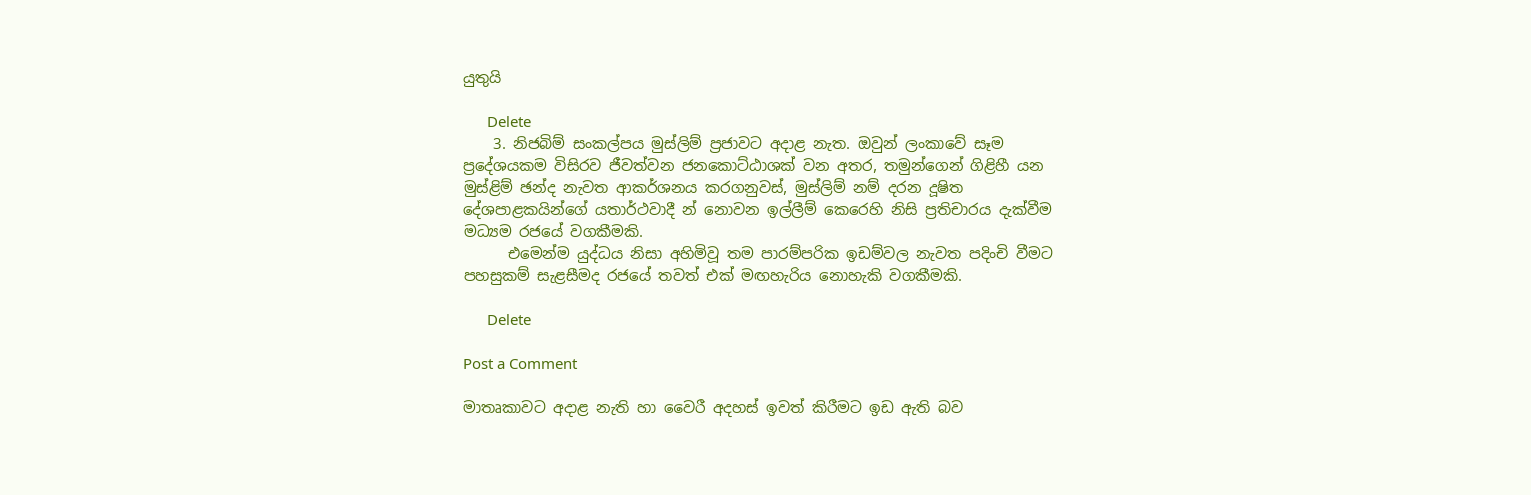යුතුයි

      Delete
    3. නිජබිම් සංකල්පය මුස්ලිම් ප්‍රජාවට අදාළ නැත. ඔවුන් ලංකාවේ සෑම ප්‍රදේශයකම විසිරව ජීවත්වන ජනකොට්ඨාශක් වන අතර, තමුන්ගෙන් ගිළිහී යන මුස්ළිම් ඡන්ද නැවත ආකර්ශනය කරගනුවස්, මුස්ලිම් නම් දරන දූෂිත දේශපාළකයින්ගේ යතාර්ථවාදී න් නොවන ඉල්ලීම් කෙරෙහි නිසි ප්‍රතිචාරය දැක්වීම මධ්‍යම රජයේ වගකීමකි.
      එමෙන්ම යුද්ධය නිසා අහිමිවූ තම පාරම්පරික ඉඩම්වල නැවත පදිංචි වීමට පහසුකම් සැළසීමද රජයේ තවත් එක් මඟහැරිය නොහැකි වගකීමකි.

      Delete

Post a Comment

මාතෘකාවට අදාළ නැති හා වෛරී අදහස් ඉවත් කිරීමට ඉඩ ඇති බව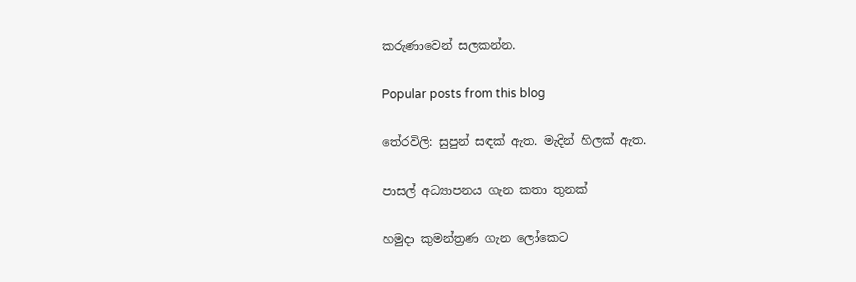කරුණාවෙන් සලකන්න.

Popular posts from this blog

තේරවිලි: සුපුන් සඳක් ඇත. මැදින් හිලක් ඇත.

පාසල් අධ්‍යාපනය ගැන කතා තුනක්

හමුදා කුමන්ත්‍රණ ගැන ලෝකෙට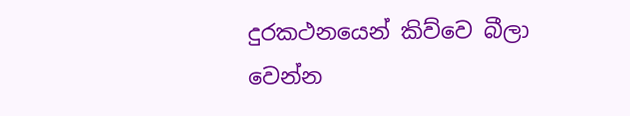දුරකථනයෙන් කිව්වෙ බීලා වෙන්න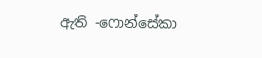ඇති -ෆොන්සේකා